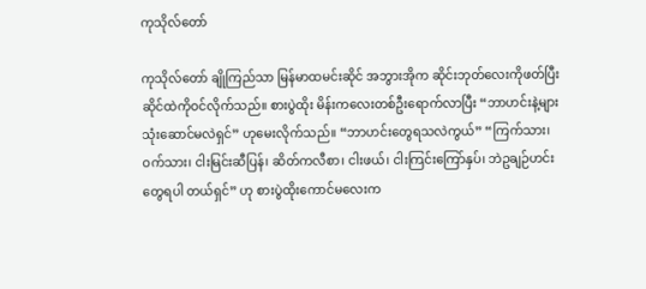ကုသိုလ်တော်

ကုသိုလ်တော် ချိုကြည်သာ မြန်မာထမင်းဆိုင် အဘွားအိုက ဆိုင်းဘုတ်လေးကိုဖတ်ပြီး ဆိုင်ထဲကိုဝင်လိုက်သည်။ စားပွဲထိုး မိန်းကလေးတစ်ဦးရောက်လာပြီး “ဘာဟင်းနဲ့များ သုံးဆောင်မလဲရှင်” ဟုမေးလိုက်သည်။ “ဘာဟင်းတွေရသလဲကွယ်” “ကြက်သား၊ ဝက်သား၊ ငါးမြင်းဆီပြန်၊ ဆိတ်ကလီစာ၊ ငါးဖယ်၊ ငါးကြင်းကြော်နှပ်၊ ဘဲဥချဉ်ဟင်းတွေရပါ တယ်ရှင်” ဟု စားပွဲထိုးကောင်မလေးက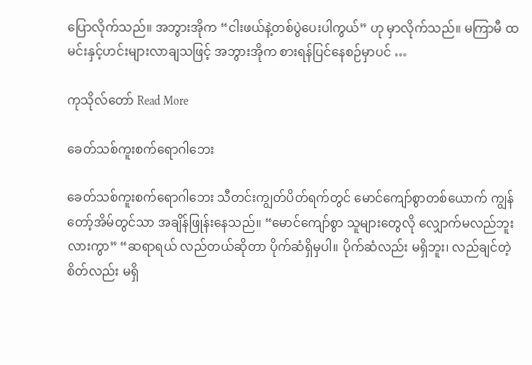ပြောလိုက်သည်။ အဘွားအိုက “ငါးဖယ်နဲ့တစ်ပွဲပေးပါကွယ်” ဟု မှာလိုက်သည်။ မကြာမီ ထမင်းနှင့်ဟင်းများလာချသဖြင့် အဘွားအိုက စားရန်ပြင်နေစဉ်မှာပင် …

ကုသိုလ်တော် Read More

ခေတ်သစ်ကူးစက်ရောဂါဘေး

ခေတ်သစ်ကူးစက်ရောဂါဘေး သီတင်းကျွတ်ပိတ်ရက်တွင် မောင်ကျော်စွာတစ်ယောက် ကျွန်တော့်အိမ်တွင်သာ အချိန်ဖြုန်းနေသည်။ “မောင်ကျော်စွာ သူများတွေလို လျှောက်မလည်ဘူးလားကွာ” “ဆရာရယ် လည်တယ်ဆိုတာ ပိုက်ဆံရှိမှပါ။ ပိုက်ဆံလည်း မရှိဘူး၊ လည်ချင်တဲ့စိတ်လည်း မရှိ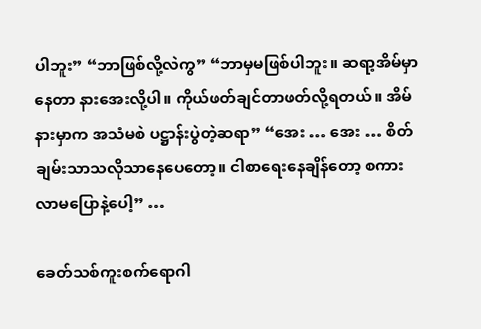ပါဘူး” “ဘာဖြစ်လို့လဲကွ” “ဘာမှမဖြစ်ပါဘူး။ ဆရာ့အိမ်မှာနေတာ နားအေးလို့ပါ။ ကိုယ်ဖတ်ချင်တာဖတ်လို့ရတယ်။ အိမ်နားမှာက အသံမစဲ ပဋ္ဌာန်းပွဲတဲ့ဆရာ” “အေး … အေး … စိတ်ချမ်းသာသလိုသာနေပေတော့။ ငါစာရေးနေချိန်တော့ စကားလာမပြောနဲ့ပေါ့” …

ခေတ်သစ်ကူးစက်ရောဂါ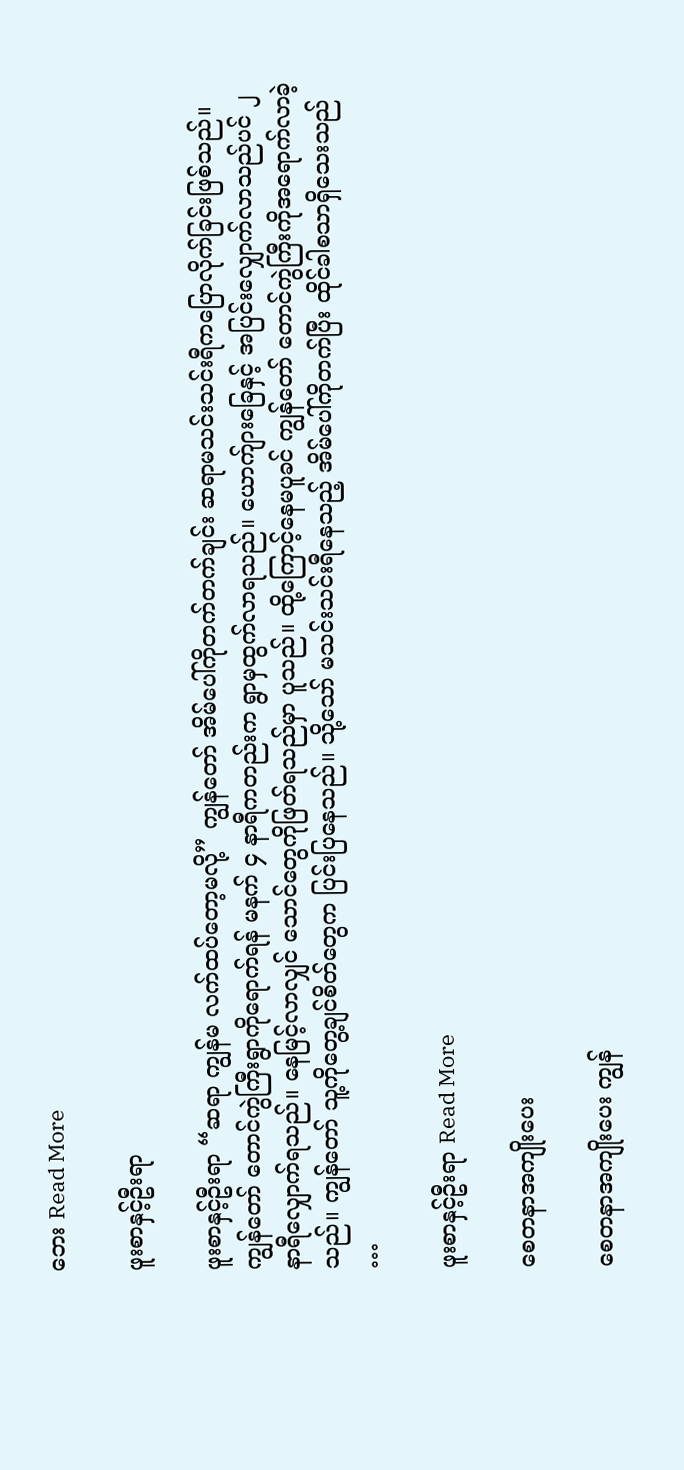ဘေး Read More

ဖူးစာနှင့်ဦးရာ

ဖူးစာနှင့်ဦးရာ “ဆရာ ကျွန်မ လက်ထပ်တော့မလို့” ကျွန်တော် အိမ်ပေါ်ကိုတက်တက်ချင်း ဆရာမသင်းသင်းရီကပြောလိုက်ခြင်းဖြစ်သည်။ ကျွန်တော် တောင်ကွဲကြီးရွာကိုရောက်ရန် မနက် ၄ နာရီကတည်းက ရွာမှထွက်လာရသည်။ ယောက်ျားခြေနှင့် အပြင်းလျှောက်လာသည်ပင် ၂ နာရီလျှောက်ရသည်။ နေမြင့်လာလျှင် သောင်တွေကိုဖြတ်ရသည်မှာ ပူသည်။ ထို့ကြောင့်နေမပူခင် ကျွန်တော် တောင်ကွဲကြီးကိုအရောက်လာခဲ့သည်။ ကျွန်တော် သူ့ကိုတွေ့ချင်စိတ်တွေက ပြင်းပြနေသည်။ သို့သော် မသင်းသင်းရီနေသည့် အိမ်ပေါ်ကိုတက်ပြီး ထိုင်ခါစသာရှိသေးသည် …

ဖူးစာနှင့်ဦးရာ Read More

စေတနာအကျိုးပေး

စေတနာအကျိုးပေး ကျွန်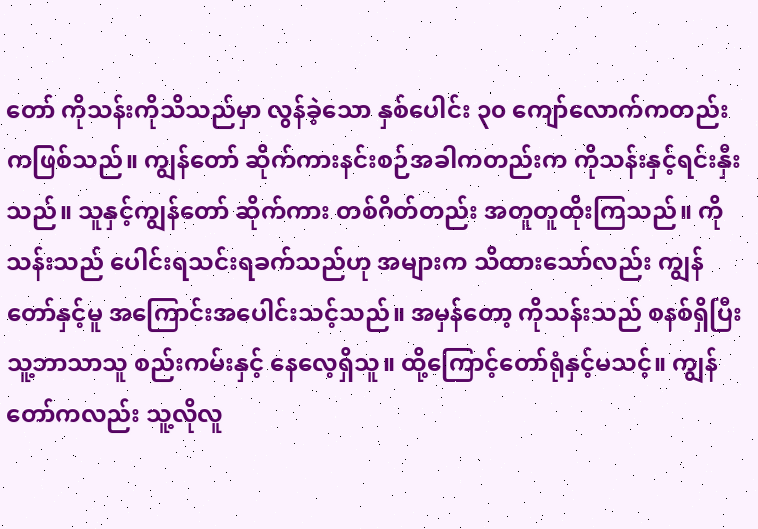တော် ကိုသန်းကိုသိသည်မှာ လွန်ခဲ့သော နှစ်ပေါင်း ၃၀ ကျော်လောက်ကတည်းကဖြစ်သည်။ ကျွန်တော် ဆိုက်ကားနင်းစဉ်အခါကတည်းက ကိုသန်းနှင့်ရင်းနှီးသည်။ သူနှင့်ကျွန်တော် ဆိုက်ကား တစ်ဂိတ်တည်း အတူတူထိုးကြသည်။ ကိုသန်းသည် ပေါင်းရသင်းရခက်သည်ဟု အများက သိထားသော်လည်း ကျွန်တော်နှင့်မူ အကြောင်းအပေါင်းသင့်သည်။ အမှန်တော့ ကိုသန်းသည် စနစ်ရှိပြီး သူ့ဘာသာသူ စည်းကမ်းနှင့် နေလေ့ရှိသူ။ ထို့ကြောင့်တော်ရုံနှင့်မသင့်။ ကျွန်တော်ကလည်း သူ့လိုလူ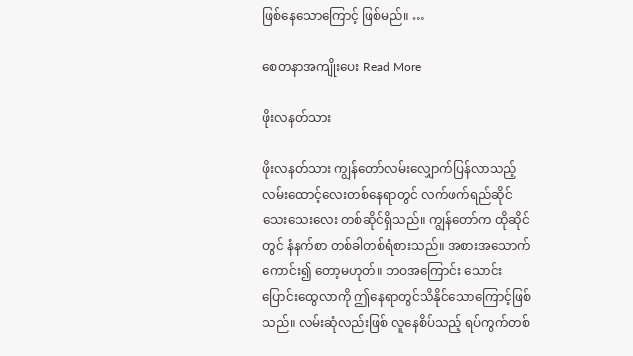ဖြစ်နေသောကြောင့် ဖြစ်မည်။ …

စေတနာအကျိုးပေး Read More

ဖိုးလနတ်သား

ဖိုးလနတ်သား ကျွန်တော်လမ်းလျှောက်ပြန်လာသည့် လမ်းထောင့်လေးတစ်နေရာတွင် လက်ဖက်ရည်ဆိုင်သေးသေးလေး တစ်ဆိုင်ရှိသည်။ ကျွန်တော်က ထိုဆိုင်တွင် နံနက်စာ တစ်ခါတစ်ရံစားသည်။ အစားအသောက် ကောင်း၍ တော့မဟုတ်။ ဘဝအကြောင်း သောင်းပြောင်းထွေလာကို ဤနေရာတွင်သိနိုင်သောကြောင့်ဖြစ်သည်။ လမ်းဆုံလည်းဖြစ် လူနေစိပ်သည့် ရပ်ကွက်တစ်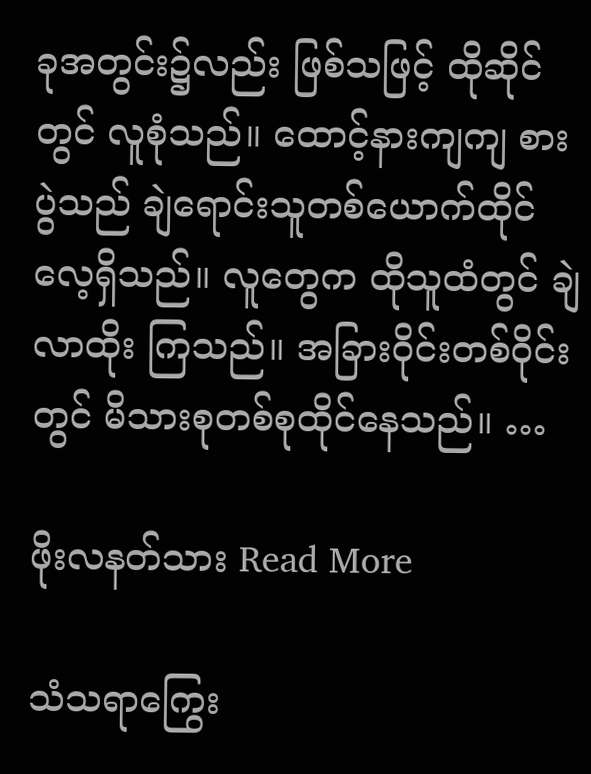ခုအတွင်း၌လည်း ဖြစ်သဖြင့် ထိုဆိုင်တွင် လူစုံသည်။ ထောင့်နားကျကျ စားပွဲသည် ချဲရောင်းသူတစ်ယောက်ထိုင်လေ့ရှိသည်။ လူတွေက ထိုသူထံတွင် ချဲလာထိုး ကြသည်။ အခြားဝိုင်းတစ်ဝိုင်းတွင် မိသားစုတစ်စုထိုင်နေသည်။ …

ဖိုးလနတ်သား Read More

သံသရာကြွေး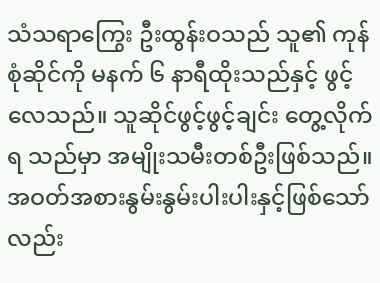သံသရာကြွေး ဦးထွန်းဝသည် သူ၏ ကုန်စုံဆိုင်ကို မနက် ၆ နာရီထိုးသည်နှင့် ဖွင့်လေသည်။ သူဆိုင်ဖွင့်ဖွင့်ချင်း တွေ့လိုက်ရ သည်မှာ အမျိုးသမီးတစ်ဦးဖြစ်သည်။ အဝတ်အစားနွမ်းနွမ်းပါးပါးနှင့်ဖြစ်သော်လည်း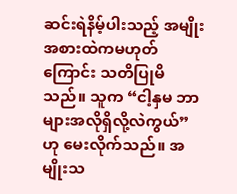ဆင်းရဲနိမ့်ပါးသည့် အမျိုး အစားထဲကမဟုတ်ကြောင်း သတိပြုမိသည်။ သူက “ငါ့နှမ ဘာများအလိုရှိလို့လဲကွယ်” ဟု မေးလိုက်သည်။ အမျိုးသ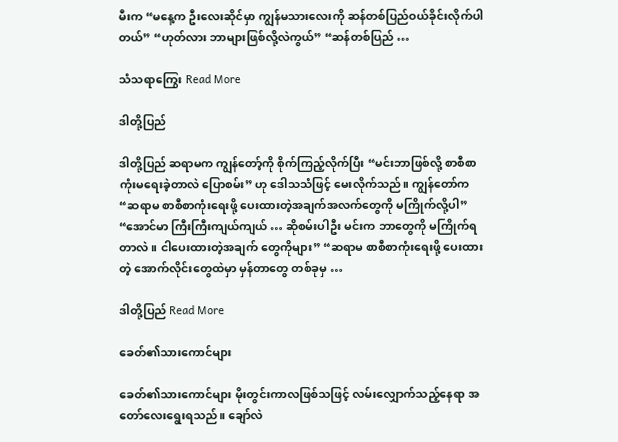မီးက “မနေ့က ဦးလေးဆိုင်မှာ ကျွန်မသားလေးကို ဆန်တစ်ပြည်ဝယ်ခိုင်းလိုက်ပါတယ်” “ဟုတ်လား ဘာများဖြစ်လို့လဲကွယ်” “ဆန်တစ်ပြည် …

သံသရာကြွေး Read More

ဒါတို့ပြည်

ဒါတို့ပြည် ဆရာမက ကျွန်တော့်ကို စိုက်ကြည့်လိုက်ပြီး “မင်းဘာဖြစ်လို့ စာစီစာကုံးမရေးခဲ့တာလဲ ပြောစမ်း” ဟု ဒေါသသံဖြင့် မေးလိုက်သည်။ ကျွန်တော်က “ဆရာမ စာစီစာကုံးရေးဖို့ ပေးထားတဲ့အချက်အလက်တွေကို မကြိုက်လို့ပါ” “အောင်မာ ကြီးကြီးကျယ်ကျယ် … ဆိုစမ်းပါဦး မင်းက ဘာတွေကို မကြိုက်ရတာလဲ။ ငါပေးထားတဲ့အချက် တွေကိုများ” “ဆရာမ စာစီစာကုံးရေးဖို့ ပေးထားတဲ့ အောက်လိုင်းတွေထဲမှာ မှန်တာတွေ တစ်ခုမှ …

ဒါတို့ပြည် Read More

ခေတ်၏သားကောင်များ

ခေတ်၏သားကောင်များ မိုးတွင်းကာလဖြစ်သဖြင့် လမ်းလျှောက်သည့်နေရာ အတော်လေးရွေးရသည်။ ချော်လဲ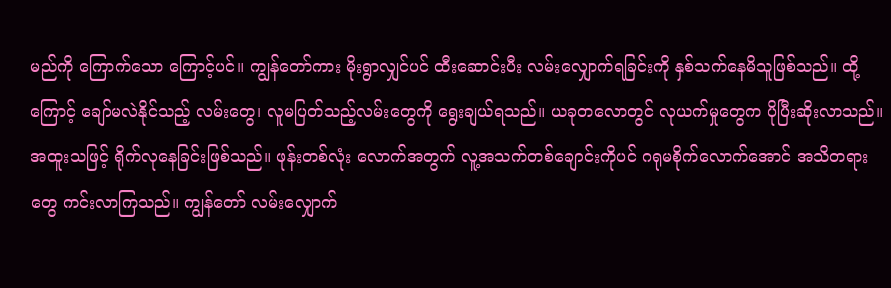မည်ကို ကြောက်သော ကြောင့်ပင်။ ကျွန်တော်ကား မိုးရွာလျှင်ပင် ထီးဆောင်းပီး လမ်းလျှောက်ရခြင်းကို နှစ်သက်နေမိသူဖြစ်သည်။ ထို့ကြောင့် ချော်မလဲနိုင်သည့် လမ်းတွေ၊ လူမပြတ်သည့်လမ်းတွေကို ရွေးချယ်ရသည်။ ယခုတလောတွင် လုယက်မှုတွေက ပိုပြီးဆိုးလာသည်။ အထူးသဖြင့် ရိုက်လုနေခြင်းဖြစ်သည်။ ဖုန်းတစ်လုံး လောက်အတွက် လူ့အသက်တစ်ချောင်းကိုပင် ဂရုမစိုက်လောက်အောင် အသိတရားတွေ ကင်းလာကြသည်။ ကျွန်တော် လမ်းလျှောက်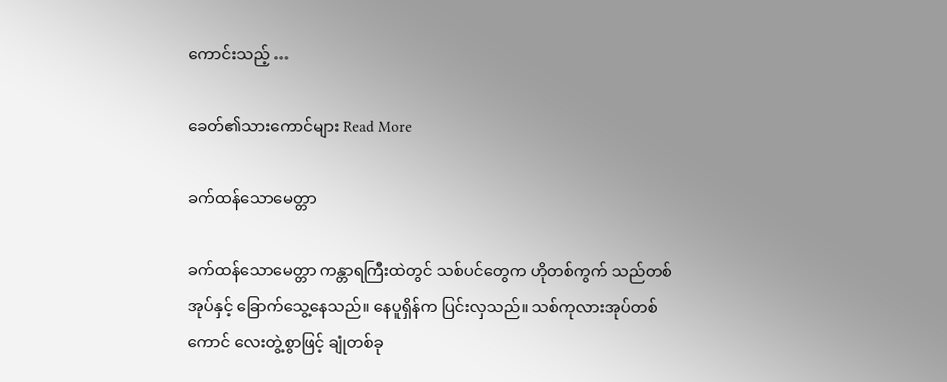ကောင်းသည့် …

ခေတ်၏သားကောင်များ Read More

ခက်ထန်သောမေတ္တာ

ခက်ထန်သောမေတ္တာ ကန္တာရကြီးထဲတွင် သစ်ပင်တွေက ဟိုတစ်ကွက် သည်တစ်အုပ်နှင့် ခြောက်သွေ့နေသည်။ နေပူရှိန်က ပြင်းလှသည်။ သစ်ကုလားအုပ်တစ်ကောင် လေးတွဲ့စွာဖြင့် ချုံတစ်ခု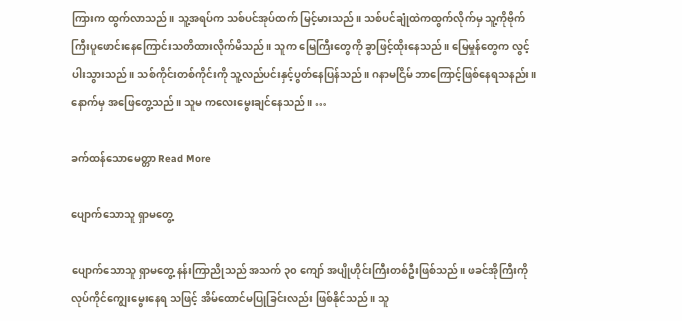ကြားက ထွက်လာသည်။ သူ့အရပ်က သစ်ပင်အုပ်ထက် မြင့်မားသည်။ သစ်ပင်ချုံထဲကထွက်လိုက်မှ သူ့ကိုဗိုက်ကြီးပူဖောင်းနေကြောင်းသတိထားလိုက်မိသည်။ သူက မြေကြီးတွေကို ခွာဖြင့်ထိုးနေသည်။ မြေမှုန်တွေက လွင့်ပါးသွားသည်။ သစ်ကိုင်းတစ်ကိုင်းကို သူ့လည်ပင်းနှင့်ပွတ်နေပြန်သည်။ ဂနာမငြိမ် ဘာကြောင့်ဖြစ်နေရသနည်း။ နောက်မှ အဖြေတွေ့သည်။ သူမ ကလေးမွေးချင်နေသည်။ …

ခက်ထန်သောမေတ္တာ Read More

ပျောက်သောသူ ရှာမတွေ့

ပျောက်သောသူ ရှာမတွေ့ နန်းကြာညိုသည် အသက် ၃၀ ကျော် အပျိုဟိုင်းကြီးတစ်ဦးဖြစ်သည်။ ဖခင်အိုကြီးကို လုပ်ကိုင်ကျွေးမွေးနေရ သဖြင့် အိမ်ထောင်မပြုခြင်းလည်း ဖြစ်နိုင်သည်။ သူ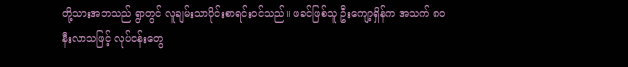တို့သားအဘသည် ရွာတွင် လူချမ်းသာပိုင်းစာရင်းဝင်သည်။ ဖခင်ဖြစ်သူ ဦးကျော့ရှိန်က အသက် ၈၀ နီးလာသဖြင့် လုပ်ငန်းတွေ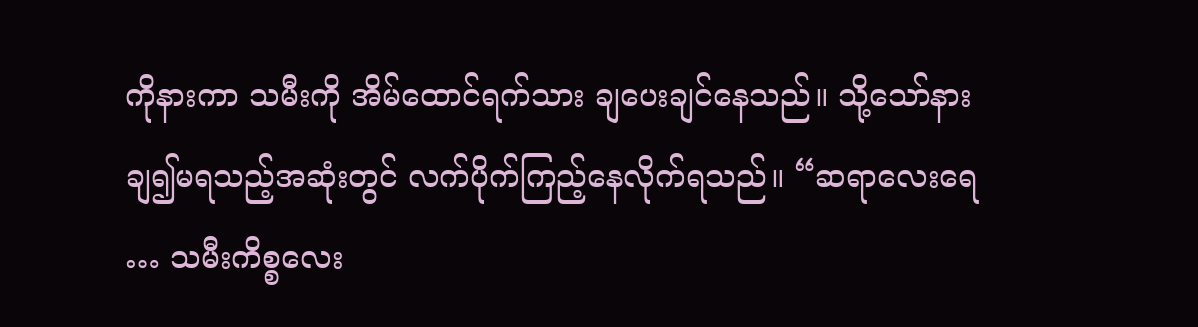ကိုနားကာ သမီးကို အိမ်ထောင်ရက်သား ချပေးချင်နေသည်။ သို့သော်နားချ၍မရသည့်အဆုံးတွင် လက်ပိုက်ကြည့်နေလိုက်ရသည်။ “ဆရာလေးရေ … သမီးကိစ္စလေး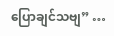ပြောချင်သဗျ” …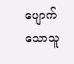ပျောက်သောသူ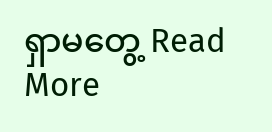ရှာမတွေ့ Read More